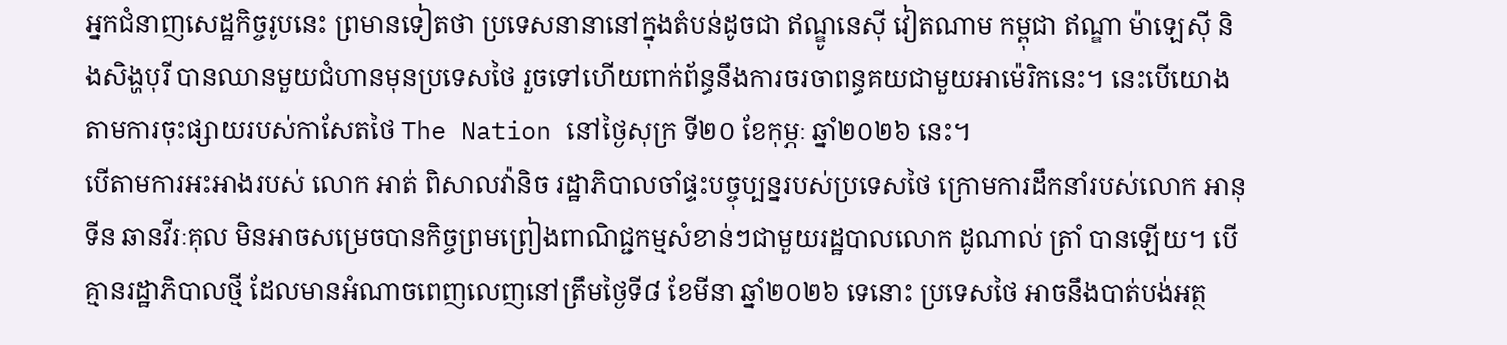អ្នកជំនាញសេដ្ឋកិច្ចរូបនេះ ព្រមានទៀតថា ប្រទេសនានានៅក្នុងតំបន់ដូចជា ឥណ្ឌូនេស៊ី វៀតណាម កម្ពុជា ឥណ្ឌា ម៉ាឡេស៊ី និងសិង្ហបុរី បានឈានមួយជំហានមុនប្រទេសថៃ រួចទៅហើយពាក់ព័ន្ធនឹងការចរចាពន្ធគយជាមួយអាម៉េរិកនេះ។ នេះបើយោងតាមការចុះផ្សាយរបស់កាសែតថៃ The Nation នៅថ្ងៃសុក្រ ទី២០ ខែកុម្ភៈ ឆ្នាំ២០២៦ នេះ។
បើតាមការអះអាងរបស់ លោក អាត់ ពិសាលវ៉ានិច រដ្ឋាភិបាលចាំផ្ទះបច្ចុប្បន្នរបស់ប្រទេសថៃ ក្រោមការដឹកនាំរបស់លោក អានុទីន ឆានវីរៈគុល មិនអាចសម្រេចបានកិច្ចព្រមព្រៀងពាណិជ្ជកម្មសំខាន់ៗជាមួយរដ្ឋបាលលោក ដូណាល់ ត្រាំ បានឡើយ។ បើគ្មានរដ្ឋាភិបាលថ្មី ដែលមានអំណាចពេញលេញនៅត្រឹមថ្ងៃទី៨ ខែមីនា ឆ្នាំ២០២៦ ទេនោះ ប្រទេសថៃ អាចនឹងបាត់បង់អត្ថ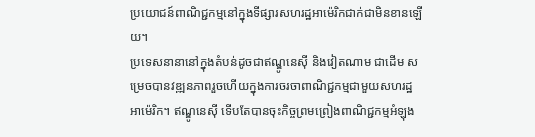ប្រយោជន៍ពាណិជ្ជកម្មនៅក្នុងទីផ្សារសហរដ្ឋអាម៉េរិកជាក់ជាមិនខានឡើយ។
ប្រទេសនានានៅក្នុងតំបន់ដូចជាឥណ្ឌូនេស៊ី និងវៀតណាម ជាដើម សម្រេចបានវឌ្ឍនភាពរួចហើយក្នុងការចរចាពាណិជ្ជកម្មជាមួយសហរដ្ឋអាម៉េរិក។ ឥណ្ឌូនេស៊ី ទើបតែបានចុះកិច្ចព្រមព្រៀងពាណិជ្ជកម្មអំឡុង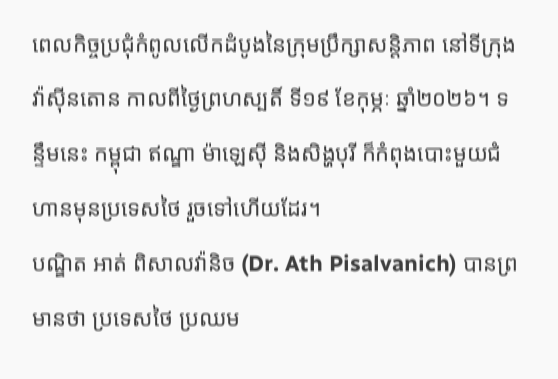ពេលកិច្ចប្រជុំកំពូលលើកដំបូងនៃក្រុមប្រឹក្សាសន្តិភាព នៅទីក្រុងវ៉ាស៊ីនតោន កាលពីថ្ងៃព្រហស្បតិ៍ ទី១៩ ខែកុម្ភៈ ឆ្នាំ២០២៦។ ទន្ទឹមនេះ កម្ពុជា ឥណ្ឌា ម៉ាឡេស៊ី និងសិង្ហបុរី ក៏កំពុងបោះមួយជំហានមុនប្រទេសថៃ រួចទៅហើយដែរ។
បណ្ឌិត អាត់ ពិសាលវ៉ានិច (Dr. Ath Pisalvanich) បានព្រមានថា ប្រទេសថៃ ប្រឈម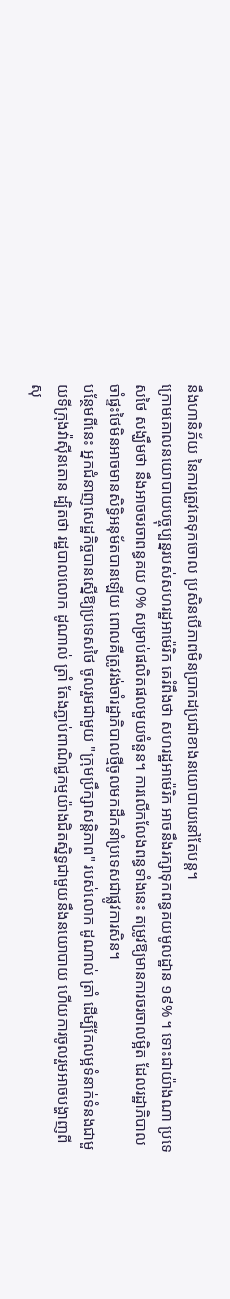នឹងហានិភ័យ នៃការត្រូវគេទុកចោល ប្រសិនបើភាពមិនប្រាកដប្រជាខាងនយោបាយនៅតែបន្ត។
ក្រោមគោលនយោបាយបច្ចុប្បន្នរបស់សហរដ្ឋអាម៉េរិក គេរំពឹងថា សហរដ្ឋអាម៉េរិក អាចនឹងរក្សាទុកពន្ធគយមូលដ្ឋាន ១៩% ។ ទោះជាយ៉ាងណា ប្រទេសថៃ សង្ឃឹមថា នឹងអាចចរចាពន្ធគយ 0% សម្រាប់ផលិតផលមួយចំនួន។ ការលើកលែងពន្ធទាំងនេះ តម្រូវឱ្យមានការចរចាលម្អិត ដែលរដ្ឋាភិបាលចាំផ្ទះថៃមិនអាចមានសិទ្ធិអនុម័តបានឡើយ ពោលគឺត្រូវរង់ចាំរដ្ឋាភិបាលថ្មីចូលមកដឹកនាំប្រទេសជាផ្លូវការសិន។
បន្ថែមពីនេះ អ្នកជំនាញសេដ្ឋកិច្ចបានស្នើឱ្យប្រទេសថៃ ចូលរួមជាមួយ "ក្រុមប្រឹក្សាសន្តិភាព" របស់លោក ដូណាល់ ត្រាំ ដើម្បីកែលម្អទំនាក់ទំនងជាមួយទីក្រុងវ៉ាស៊ីនតោន ដ្បិតថា រដ្ឋបាលលោក ដូណាល់ ត្រាំ តែងភ្ជាប់ពាណិជ្ជកម្មយ៉ាងជិតស្និទ្ធជាមួយនឹងនយោបាយ ហើយការចូលរួមអាចបង្ហាញពីសុ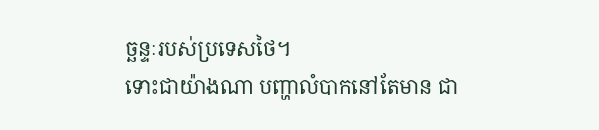ច្ឆន្ទៈរបស់ប្រទេសថៃ។
ទោះជាយ៉ាងណា បញ្ហាលំបាកនៅតែមាន ជា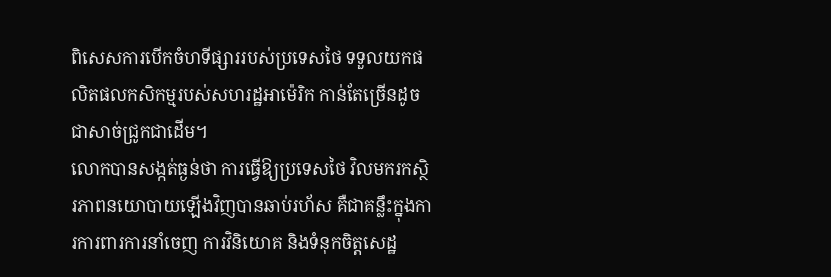ពិសេសការបើកចំហទីផ្សាររបស់ប្រទេសថៃ ទទួលយកផលិតផលកសិកម្មរបស់សហរដ្ឋអាម៉េរិក កាន់តែច្រើនដូចជាសាច់ជ្រូកជាដើម។
លោកបានសង្កត់ធ្ងន់ថា ការធ្វើឱ្យប្រទេសថៃ វិលមករកស្ថិរភាពនយោបាយឡើងវិញបានឆាប់រហ័ស គឺជាគន្លឹះក្នុងការការពារការនាំចេញ ការវិនិយោគ និងទំនុកចិត្តសេដ្ឋ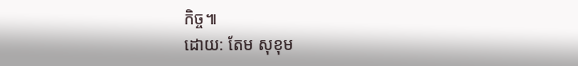កិច្ច៕
ដោយ: តែម សុខុម